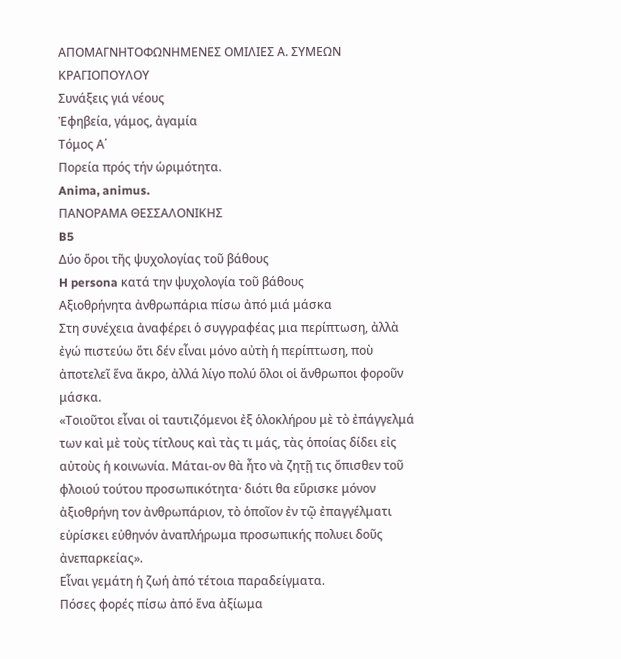ΑΠΟΜΑΓΝΗΤΟΦΩΝΗΜΕΝΕΣ ΟΜΙΛΙΕΣ Α. ΣΥΜΕΩΝ ΚΡΑΓΙΟΠΟΥΛΟΥ
Συνάξεις γιά νέους
Ἐφηβεία, γάμος, ἀγαμία
Τόμος Α΄
Πορεία πρός τήν ὡριμότητα.
Anima, animus.
ΠΑΝΟΡΑΜΑ ΘΕΣΣΑΛΟΝΙΚΗΣ
B5
Δύο ὅροι τῆς ψυχολογίας τοῦ βάθους
H persona κατά την ψυχολογία τοῦ βάθους
Αξιοθρήνητα ἀνθρωπάρια πίσω ἀπό μιά μάσκα
Στη συνέχεια ἀναφέρει ὁ συγγραφέας μια περίπτωση, ἀλλὰ ἐγώ πιστεύω ὅτι δέν εἶναι μόνο αὐτὴ ἡ περίπτωση, ποὺ ἀποτελεῖ ἕνα ἄκρο, ἀλλά λίγο πολύ ὅλοι οἱ ἄνθρωποι φοροῦν μάσκα.
«Τοιοῦτοι εἶναι οἱ ταυτιζόμενοι ἐξ ὁλοκλήρου μὲ τὸ ἐπάγγελμά των καὶ μὲ τοὺς τίτλους καὶ τὰς τι μάς, τὰς ὁποίας δίδει εἰς αὐτοὺς ἡ κοινωνία. Μάται-ον θὰ ἦτο νὰ ζητῇ τις ὄπισθεν τοῦ φλοιού τούτου προσωπικότητα· διότι θα εὕρισκε μόνον ἀξιοθρήνη τον ἀνθρωπάριον, τὸ ὁποῖον ἐν τῷ ἐπαγγέλματι εὑρίσκει εὐθηνόν ἀναπλήρωμα προσωπικής πολυει δοῦς ἀνεπαρκείας».
Εἶναι γεμάτη ἡ ζωή ἀπό τέτοια παραδείγματα.
Πόσες φορές πίσω ἀπό ἕνα ἀξίωμα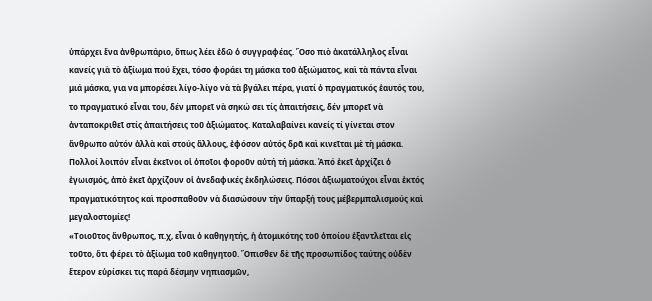ὑπάρχει ἕνα ἀνθρωπάριο, ὅπως λέει ἐδῶ ὁ συγγραφέας. Ὅσο πιὸ ἀκατάλληλος εἶναι κανείς γιὰ τὸ ἀξίωμα πού ἔχει, τόσο φοράει τη μάσκα τοῦ ἀξιώματος, καὶ τὰ πάντα εἶναι μιά μάσκα, για να μπορέσει λίγο-λίγο νὰ τὰ βγάλει πέρα, γιατί ὁ πραγματικός ἑαυτός του, το πραγματικό εἶναι του, δέν μπορεῖ νὰ σηκώ σει τίς ἀπαιτήσεις, δέν μπορεῖ νὰ ἀνταποκριθεῖ στίς ἀπαιτήσεις τοῦ ἀξιώματος. Καταλαβαίνει κανείς τί γίνεται στον ἄνθρωπο αὐτόν ἀλλὰ καὶ στούς ἄλλους, ἐφόσον αὐτός δρᾶ καὶ κινεῖται μὲ τὴ μάσκα.
Πολλοί λοιπόν εἶναι ἐκεῖνοι οἱ ὁποῖοι φοροῦν αὐτή τή μάσκα. Ἀπό ἐκεῖ ἀρχίζει ὁ ἐγωισμός, ἀπὸ ἐκεῖ ἀρχίζουν οἱ ἀνεδαφικές ἐκδηλώσεις. Πόσοι ἀξιωματούχοι εἶναι ἐκτός πραγματικότητος καὶ προσπαθοῦν νὰ διασώσουν τὴν ὕπαρξή τους μέβερμπαλισμούς καὶ μεγαλοστομίες!
«Τοιοῦτος ἄνθρωπος, π.χ, εἶναι ὁ καθηγητής, ἡ ἀτομικότης τοῦ ὁποίου ἐξαντλεῖται εἰς τοῦτο, ὅτι φέρει τὸ ἀξίωμα τοῦ καθηγητοῦ. Ὄπισθεν δὲ τῆς προσωπίδος ταύτης οὐδὲν ἕτερον εὑρίσκει τις παρά δέσμην νηπιασμῶν,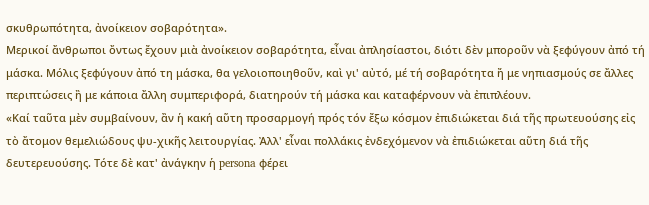σκυθρωπότητα, ἀνοίκειον σοβαρότητα».
Μερικοί ἄνθρωποι ὄντως ἔχουν μιὰ ἀνοίκειον σοβαρότητα, εἶναι ἀπλησίαστοι, διότι δὲν μποροῦν νὰ ξεφύγουν ἀπό τή μάσκα. Μόλις ξεφύγουν ἀπό τη μάσκα, θα γελοιοποιηθοῦν, καὶ γι' αὐτό, μέ τή σοβαρότητα ἤ με νηπιασμούς σε ἄλλες περιπτώσεις ἢ με κάποια ἄλλη συμπεριφορά, διατηρούν τή μάσκα και καταφέρνουν νὰ ἐπιπλέουν.
«Καί ταῦτα μὲν συμβαίνουν, ἂν ἡ κακή αὕτη προσαρμογή πρός τόν ἔξω κόσμον ἐπιδιώκεται διά τῆς πρωτευούσης εἰς τὸ ἄτομον θεμελιώδους ψυ-χικῆς λειτουργίας. Ἀλλ' εἶναι πολλάκις ἐνδεχόμενον νὰ ἐπιδιώκεται αὕτη διά τῆς δευτερευούσης. Τότε δὲ κατ' ἀνάγκην ἡ persona φέρει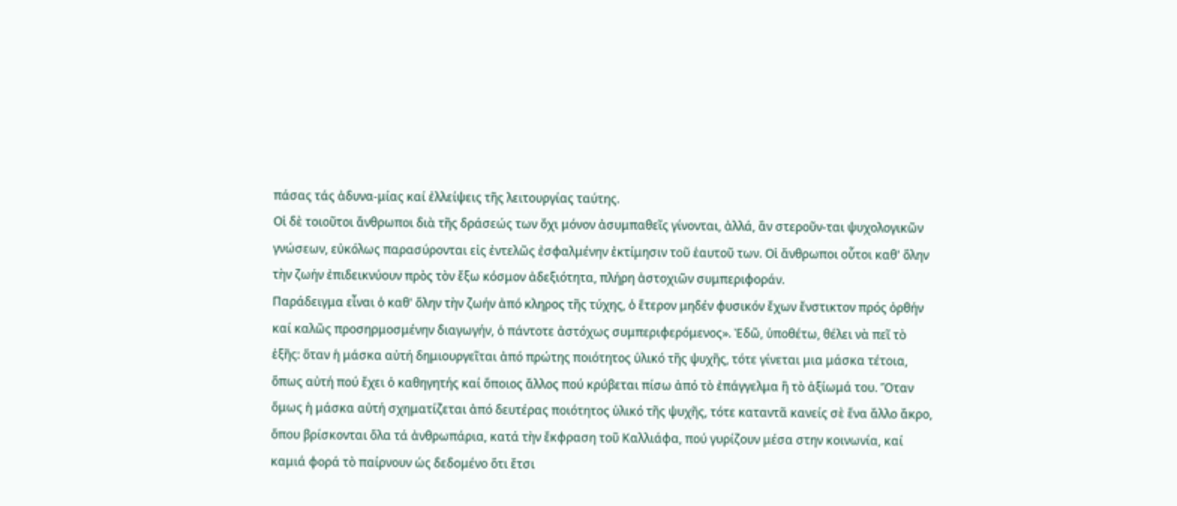πάσας τάς ἀδυνα-μίας καί ἐλλείψεις τῆς λειτουργίας ταύτης.
Οἱ δὲ τοιοῦτοι ἄνθρωποι διὰ τῆς δράσεώς των ὄχι μόνον ἀσυμπαθεῖς γίνονται, ἀλλά, ἂν στεροῦν-ται ψυχολογικῶν γνώσεων, εὐκόλως παρασύρονται εἰς ἐντελῶς ἐσφαλμένην ἐκτίμησιν τοῦ ἑαυτοῦ των. Οἱ ἄνθρωποι οὗτοι καθ' ὅλην τὴν ζωήν ἐπιδεικνύουν πρὸς τὸν ἔξω κόσμον ἀδεξιότητα, πλήρη ἀστοχιῶν συμπεριφοράν.
Παράδειγμα εἶναι ὁ καθ' ὅλην τὴν ζωήν ἀπό κληρος τῆς τύχης, ὁ ἕτερον μηδέν φυσικόν ἔχων ἔνστικτον πρός ὀρθήν καί καλῶς προσηρμοσμένην διαγωγήν, ὁ πάντοτε ἀστόχως συμπεριφερόμενος». Ἐδῶ, ὑποθέτω, θέλει νὰ πεῖ τὸ ἑξῆς: ὅταν ἡ μάσκα αὐτή δημιουργεῖται ἀπό πρώτης ποιότητος ὑλικό τῆς ψυχῆς, τότε γίνεται μια μάσκα τέτοια, ὅπως αὐτή πού ἔχει ὁ καθηγητής καί ὅποιος ἄλλος πού κρύβεται πίσω ἀπό τὸ ἐπάγγελμα ἢ τὸ ἀξίωμά του. Ὅταν ὅμως ἡ μάσκα αὐτή σχηματίζεται ἀπό δευτέρας ποιότητος ὑλικό τῆς ψυχῆς, τότε καταντᾶ κανείς σὲ ἕνα ἄλλο ἄκρο, ὅπου βρίσκονται ὅλα τά ἀνθρωπάρια, κατά τὴν ἔκφραση τοῦ Καλλιάφα, πού γυρίζουν μέσα στην κοινωνία, καί καμιά φορά τὸ παίρνουν ὡς δεδομένο ὅτι ἔτσι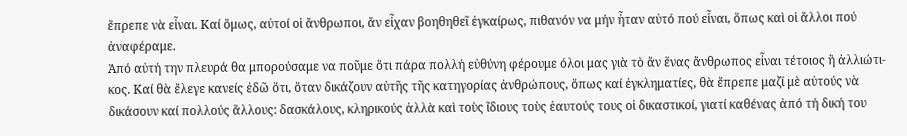ἔπρεπε νὰ εἶναι. Καί ὅμως, αὐτοί οἱ ἄνθρωποι, ἄν εἶχαν βοηθηθεῖ ἐγκαίρως, πιθανόν να μήν ἦταν αὐτό πού εἶναι, ὅπως καὶ οἱ ἄλλοι πού ἀναφέραμε.
Ἀπό αὐτή την πλευρά θα μπορούσαμε να ποῦμε ὅτι πάρα πολλή εὐθύνη φέρουμε όλοι μας γιὰ τὸ ἄν ἕνας ἄνθρωπος εἶναι τέτοιος ἢ ἀλλιώτι-κος. Καί θὰ ἔλεγε κανείς ἐδῶ ὅτι, ὅταν δικάζουν αὐτῆς τῆς κατηγορίας ἀνθρώπους, ὅπως καί ἐγκληματίες, θὰ ἔπρεπε μαζί μὲ αὐτούς νὰ δικάσουν καί πολλούς ἄλλους: δασκάλους, κληρικούς ἀλλὰ καὶ τοὺς ἴδιους τοὺς ἑαυτούς τους οἱ δικαστικοί, γιατί καθένας ἀπό τή δική του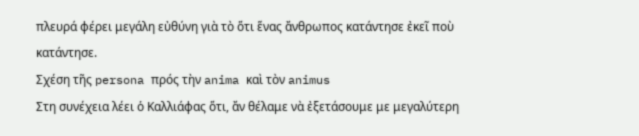πλευρά φέρει μεγάλη εὐθύνη γιὰ τὸ ὅτι ἕνας ἄνθρωπος κατάντησε ἐκεῖ ποὺ κατάντησε.
Σχέση τῆς persona πρός τὴν anima καὶ τὸν animus
Στη συνέχεια λέει ὁ Καλλιάφας ὅτι, ἄν θέλαμε νὰ ἐξετάσουμε με μεγαλύτερη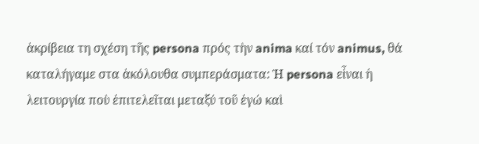ἀκρίβεια τη σχέση τῆς persona πρός τὴν anima καί τόν animus, θά καταλήγαμε στα ἀκόλουθα συμπεράσματα: Ἡ persona εἶναι ἡ λειτουργία ποὺ ἐπιτελεῖται μεταξύ τοῦ ἐγώ καὶ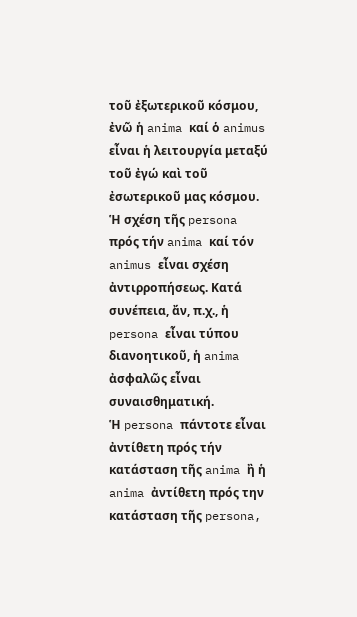τοῦ ἐξωτερικοῦ κόσμου, ἐνῶ ἡ anima καί ὁ animus εἶναι ἡ λειτουργία μεταξύ τοῦ ἐγώ καὶ τοῦ ἐσωτερικοῦ μας κόσμου. Ἡ σχέση τῆς persona πρός τήν anima καί τόν animus εἶναι σχέση ἀντιρροπήσεως. Κατά συνέπεια, ἄν, π.χ., ἡ persona εἶναι τύπου διανοητικοῦ, ἡ anima ἀσφαλῶς εἶναι συναισθηματική.
Ἡ persona πάντοτε εἶναι ἀντίθετη πρός τήν κατάσταση τῆς anima ἢ ἡ anima ἀντίθετη πρός την κατάσταση τῆς persona,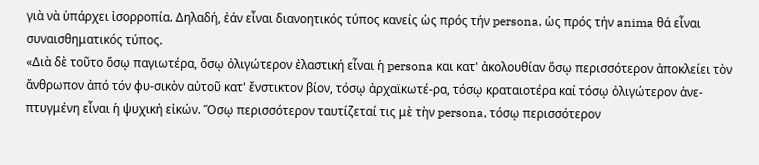γιὰ νὰ ὑπάρχει ἰσορροπία. Δηλαδή, ἐάν εἶναι διανοητικός τύπος κανείς ὡς πρός τήν persona, ὡς πρός τήν anima θά εἶναι συναισθηματικός τύπος.
«Διὰ δὲ τοῦτο ὅσῳ παγιωτέρα, ὅσῳ ὀλιγώτερον ἐλαστική εἶναι ἡ persona και κατ' ἀκολουθίαν ὅσῳ περισσότερον ἀποκλείει τὸν ἄνθρωπον ἀπό τόν φυ-σικὸν αὐτοῦ κατ' ἔνστικτον βίον, τόσῳ ἀρχαϊκωτέ-ρα, τόσῳ κραταιοτέρα καί τόσῳ ὀλιγώτερον ἀνε-πτυγμένη εἶναι ἡ ψυχική εἰκών. Ὅσῳ περισσότερον ταυτίζεταί τις μὲ τὴν persona, τόσῳ περισσότερον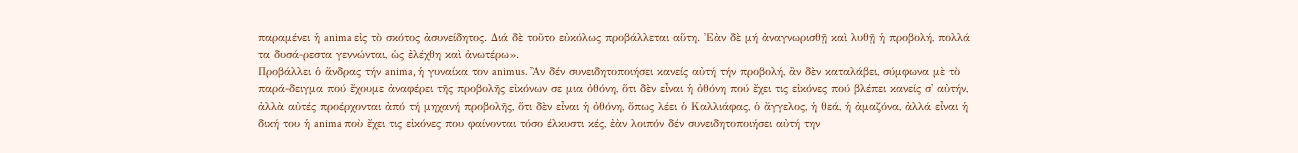παραμένει ἡ anima εἰς τὸ σκότος ἀσυνείδητος. Διά δὲ τοῦτο εὐκόλως προβάλλεται αὕτη. Ἐὰν δὲ μή ἀναγνωρισθῇ καὶ λυθῇ ἡ προβολή, πολλά τα δυσά-ρεστα γεννώνται, ὡς ἐλέχθη καὶ ἀνωτέρω».
Προβάλλει ὁ ἄνδρας τήν anima, ἡ γυναίκα τον animus. Ἂν δέν συνειδητοποιήσει κανείς αὐτή τήν προβολή, ἂν δὲν καταλάβει, σύμφωνα μὲ τὸ παρά-δειγμα πού ἔχουμε ἀναφέρει τῆς προβολῆς εἰκόνων σε μια ὀθόνη, ὅτι δὲν εἶναι ἡ ὀθόνη πού ἔχει τις εἰκόνες πού βλέπει κανείς σ' αὐτήν, ἀλλὰ αὐτές προέρχονται ἀπό τή μηχανή προβολῆς, ὅτι δὲν εἶναι ἡ ὀθόνη, ὅπως λέει ὁ Καλλιάφας, ὁ ἄγγελος, ἡ θεά, ἡ ἀμαζόνα, ἀλλά εἶναι ἡ δική του ἡ anima ποὺ ἔχει τις εἰκόνες που φαίνονται τόσο έλκυστι κές, ἐὰν λοιπόν δέν συνειδητοποιήσει αὐτή την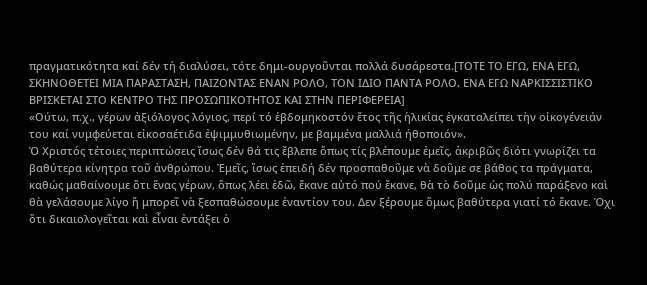πραγματικότητα καί δέν τή διαλύσει, τότε δημι-ουργοῦνται πολλά δυσάρεστα.[ΤΟΤΕ ΤΟ ΕΓΩ, ΕΝΑ ΕΓΩ, ΣΚΗΝΟΘΕΤΕΙ ΜΙΑ ΠΑΡΑΣΤΑΣΗ, ΠΑΙΖΟΝΤΑΣ ΕΝΑΝ ΡΟΛΟ, ΤΟΝ ΙΔΙΟ ΠΑΝΤΑ ΡΟΛΟ. ΕΝΑ ΕΓΩ ΝΑΡΚΙΣΣΙΣΤΙΚΟ ΒΡΙΣΚΕΤΑΙ ΣΤΟ ΚΕΝΤΡΟ ΤΗΣ ΠΡΟΣΩΠΙΚΟΤΗΤΟΣ ΚΑΙ ΣΤΗΝ ΠΕΡΙΦΕΡΕΙΑ]
«Ούτω, π.χ., γέρων ἀξιόλογος λόγιος, περί τό ἑβδομηκοστόν ἔτος τῆς ἡλικίας ἐγκαταλείπει τὴν οἰκογένειάν του καί νυμφεύεται εἰκοσαέτιδα ἐψιμμυθιωμένην, με βαμμένα μαλλιά ήθοποιόν».
Ὁ Χριστός τέτοιες περιπτώσεις ἴσως δέν θά τις ἔβλεπε ὅπως τίς βλέπουμε ἐμεῖς, ἀκριβῶς διότι γνωρίζει τα βαθύτερα κίνητρα τοῦ ἀνθρώπου. Ἐμεῖς, ἴσως ἐπειδή δέν προσπαθοῦμε νὰ δοῦμε σε βάθος τα πράγματα, καθώς μαθαίνουμε ὅτι ἕνας γέρων, ὅπως λέει ἐδῶ, ἔκανε αὐτό πού ἔκανε, θὰ τὸ δοῦμε ὡς πολύ παράξενο καὶ θὰ γελάσουμε λίγο ἤ μπορεῖ νὰ ξεσπαθώσουμε ἐναντίον του. Δεν ξέρουμε ὅμως βαθύτερα γιατί τό ἔκανε. Όχι ὅτι δικαιολογεῖται καὶ εἶναι ἐντάξει ὁ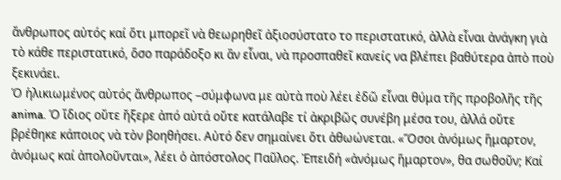ἄνθρωπος αὐτός καί ὅτι μπορεῖ νὰ θεωρηθεῖ ἀξιοσύστατο το περιστατικό, ἀλλὰ εἶναι ἀνάγκη γιὰ τὸ κάθε περιστατικό, ὅσο παράδοξο κι ἂν εἶναι, νὰ προσπαθεῖ κανείς να βλέπει βαθύτερα ἀπὸ ποὺ ξεκινάει.
Ὁ ἡλικιωμένος αὐτός ἄνθρωπος –σύμφωνα με αὐτὰ ποὺ λέει ἐδῶ εἶναι θύμα τῆς προβολῆς τῆς anima. Ὁ ἴδιος οὔτε ἤξερε ἀπό αὐτά οὔτε κατάλαβε τί ἀκριβῶς συνέβη μέσα του, ἀλλά οὔτε βρέθηκε κάποιος νὰ τὸν βοηθήσει. Αὐτό δεν σημαίνει ὅτι ἀθωώνεται. «Ὅσοι ἀνόμως ἥμαρτον, ἀνόμως καί ἀπολοῦνται», λέει ὁ ἀπόστολος Παῦλος. Ἐπειδή «ἀνόμως ἥμαρτον», θα σωθοῦν; Καί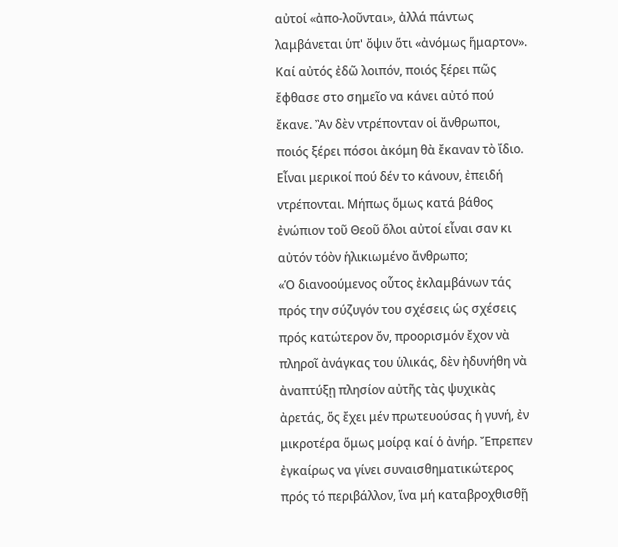αὐτοί «ἀπο-λοῦνται», ἀλλά πάντως λαμβάνεται ὑπ' ὄψιν ὅτι «ἀνόμως ἥμαρτον». Καί αὐτός ἐδῶ λοιπόν, ποιός ξέρει πῶς ἔφθασε στο σημεῖο να κάνει αὐτό πού ἔκανε. Ἂν δὲν ντρέπονταν οἱ ἄνθρωποι, ποιός ξέρει πόσοι ἀκόμη θὰ ἔκαναν τὸ ἴδιο. Εἶναι μερικοί πού δέν το κάνουν, ἐπειδή ντρέπονται. Μήπως ὅμως κατά βάθος ἐνώπιον τοῦ Θεοῦ ὅλοι αὐτοί εἶναι σαν κι αὐτόν τόὸν ἡλικιωμένο ἄνθρωπο;
«Ὁ διανοούμενος οὗτος ἐκλαμβάνων τάς πρός την σύζυγόν του σχέσεις ὡς σχέσεις πρός κατώτερον ὄν, προορισμόν ἔχον νὰ πληροῖ ἀνάγκας του ὑλικάς, δὲν ἠδυνήθη νὰ ἀναπτύξῃ πλησίον αὐτῆς τὰς ψυχικὰς ἀρετάς, ὅς ἔχει μέν πρωτευούσας ἡ γυνή, ἐν μικροτέρα ὅμως μοίρᾳ καί ὁ ἀνήρ. Ἔπρεπεν ἐγκαίρως να γίνει συναισθηματικώτερος πρός τό περιβάλλον, ἵνα μή καταβροχθισθῇ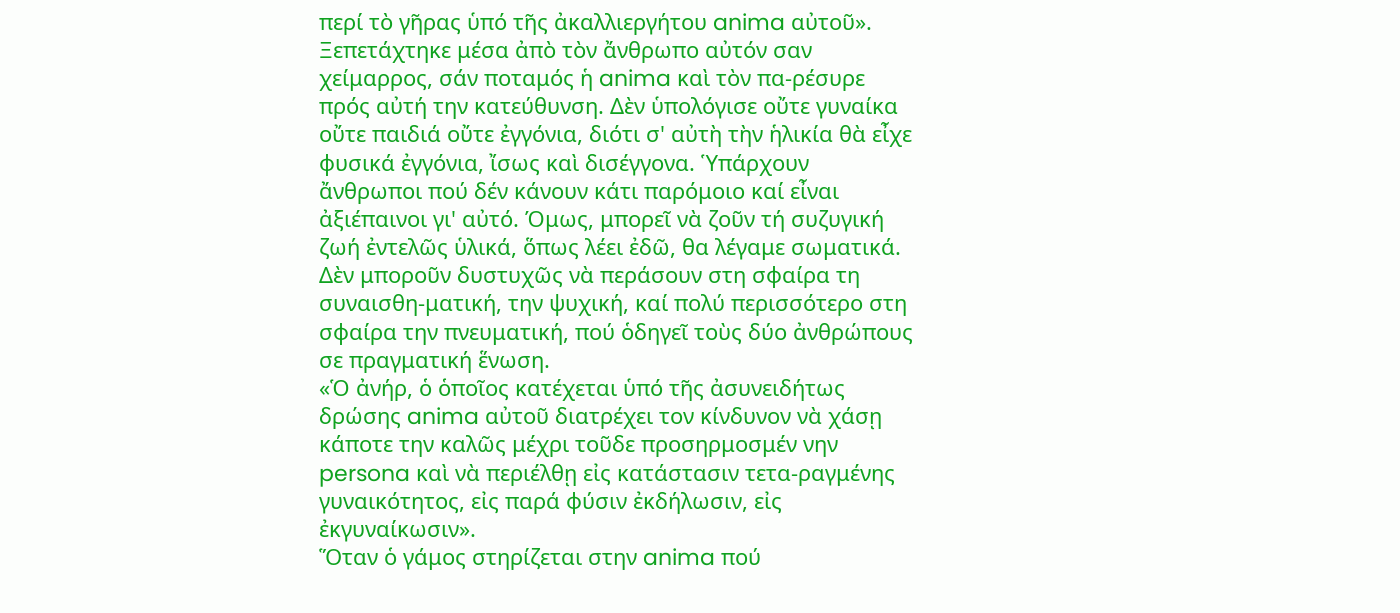περί τὸ γῆρας ὑπό τῆς ἀκαλλιεργήτου anima αὐτοῦ».
Ξεπετάχτηκε μέσα ἀπὸ τὸν ἄνθρωπο αὐτόν σαν χείμαρρος, σάν ποταμός ἡ anima καὶ τὸν πα-ρέσυρε πρός αὐτή την κατεύθυνση. Δὲν ὑπολόγισε οὔτε γυναίκα οὔτε παιδιά οὔτε ἐγγόνια, διότι σ' αὐτὴ τὴν ἡλικία θὰ εἶχε φυσικά ἐγγόνια, ἴσως καὶ δισέγγονα. Ὑπάρχουν ἄνθρωποι πού δέν κάνουν κάτι παρόμοιο καί εἶναι ἀξιέπαινοι γι' αὐτό. Όμως, μπορεῖ νὰ ζοῦν τή συζυγική ζωή ἐντελῶς ὑλικά, ὅπως λέει ἐδῶ, θα λέγαμε σωματικά. Δὲν μποροῦν δυστυχῶς νὰ περάσουν στη σφαίρα τη συναισθη-ματική, την ψυχική, καί πολύ περισσότερο στη σφαίρα την πνευματική, πού ὁδηγεῖ τοὺς δύο ἀνθρώπους σε πραγματική ἕνωση.
«Ὁ ἀνήρ, ὁ ὁποῖος κατέχεται ὑπό τῆς ἀσυνειδήτως δρώσης anima αὐτοῦ διατρέχει τον κίνδυνον νὰ χάσῃ κάποτε την καλῶς μέχρι τοῦδε προσηρμοσμέν νην persona καὶ νὰ περιέλθῃ εἰς κατάστασιν τετα-ραγμένης γυναικότητος, εἰς παρά φύσιν ἐκδήλωσιν, εἰς ἐκγυναίκωσιν».
Ὅταν ὁ γάμος στηρίζεται στην anima πού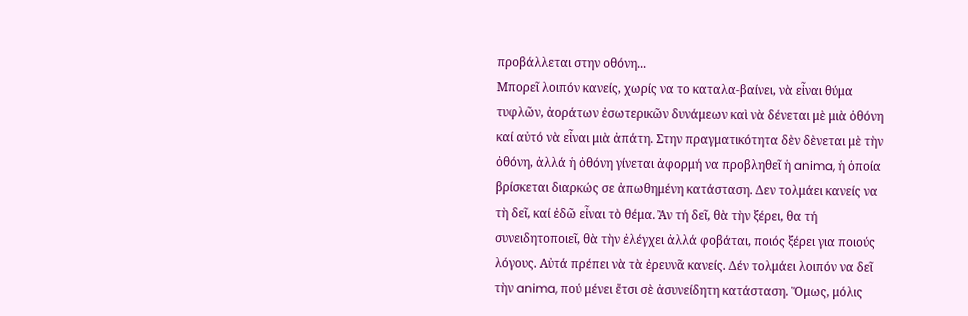προβάλλεται στην οθόνη...
Μπορεῖ λοιπόν κανείς, χωρίς να το καταλα-βαίνει, νὰ εἶναι θύμα τυφλῶν, ἀοράτων ἐσωτερικῶν δυνάμεων καὶ νὰ δένεται μὲ μιὰ ὀθόνη καί αὐτό νὰ εἶναι μιὰ ἀπάτη. Στην πραγματικότητα δὲν δὲνεται μὲ τὴν ὀθόνη, ἀλλά ἡ ὀθόνη γίνεται ἀφορμή να προβληθεῖ ἡ anima, ἡ ὁποία βρίσκεται διαρκώς σε ἀπωθημένη κατάσταση. Δεν τολμάει κανείς να τὴ δεῖ, καί ἐδῶ εἶναι τὸ θέμα. Ἂν τή δεῖ, θὰ τὴν ξέρει, θα τή συνειδητοποιεῖ, θὰ τὴν ἐλέγχει ἀλλά φοβάται, ποιός ξέρει για ποιούς λόγους. Αὐτά πρέπει νὰ τὰ ἐρευνᾶ κανείς. Δέν τολμάει λοιπόν να δεῖ τὴν anima, πού μένει ἔτσι σὲ ἀσυνείδητη κατάσταση. Ὅμως, μόλις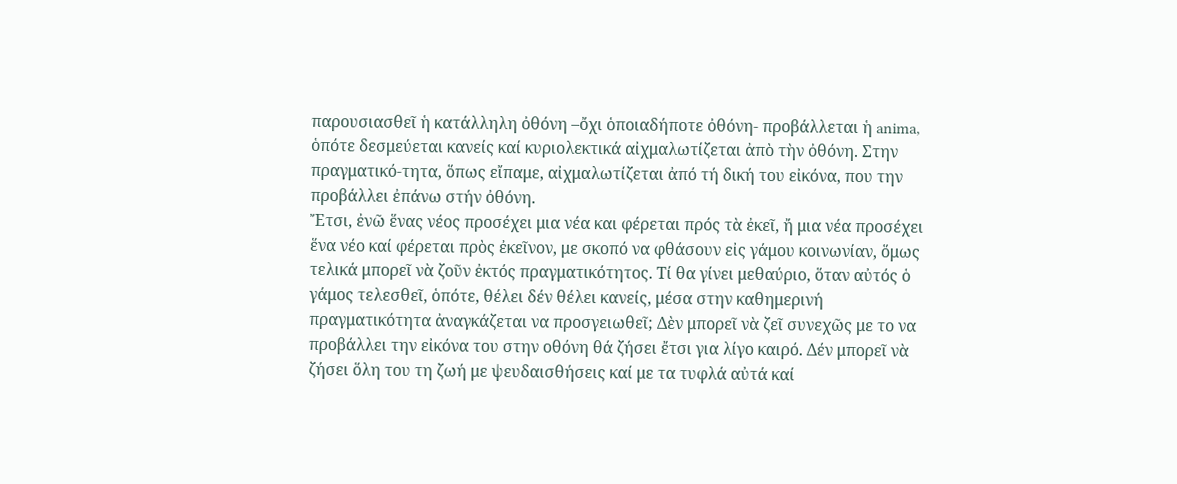παρουσιασθεῖ ἡ κατάλληλη ὀθόνη –ὄχι ὁποιαδήποτε ὀθόνη- προβάλλεται ἡ anima, ὁπότε δεσμεύεται κανείς καί κυριολεκτικά αἰχμαλωτίζεται ἀπὸ τὴν ὀθόνη. Στην πραγματικό-τητα, ὅπως εἴπαμε, αἰχμαλωτίζεται ἀπό τή δική του εἰκόνα, που την προβάλλει ἐπάνω στήν ὀθόνη.
Ἔτσι, ἐνῶ ἕνας νέος προσέχει μια νέα και φέρεται πρός τὰ ἐκεῖ, ἤ μια νέα προσέχει ἕνα νέο καί φέρεται πρὸς ἐκεῖνον, με σκοπό να φθάσουν εἰς γάμου κοινωνίαν, ὅμως τελικά μπορεῖ νὰ ζοῦν ἐκτός πραγματικότητος. Τί θα γίνει μεθαύριο, ὅταν αὐτός ὁ γάμος τελεσθεῖ, ὁπότε, θέλει δέν θέλει κανείς, μέσα στην καθημερινή πραγματικότητα ἀναγκάζεται να προσγειωθεῖ; Δὲν μπορεῖ νὰ ζεῖ συνεχῶς με το να προβάλλει την εἰκόνα του στην οθόνη θά ζήσει ἔτσι για λίγο καιρό. Δέν μπορεῖ νὰ ζήσει ὅλη του τη ζωή με ψευδαισθήσεις καί με τα τυφλά αὐτά καί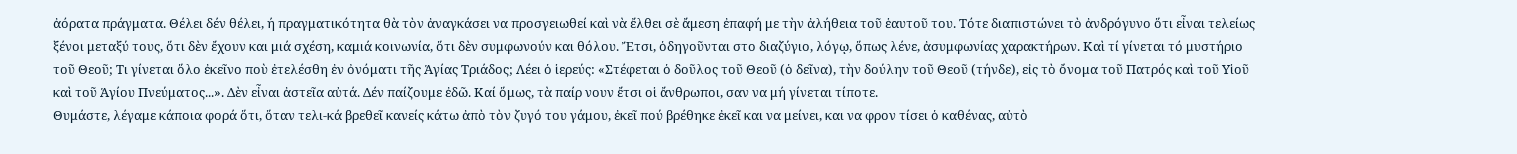ἀόρατα πράγματα. Θέλει δέν θέλει, ή πραγματικότητα θὰ τὸν ἀναγκάσει να προσγειωθεί καὶ νὰ ἔλθει σὲ ἄμεση ἐπαφή με τὴν ἀλήθεια τοῦ ἑαυτοῦ του. Τότε διαπιστώνει τὸ ἀνδρόγυνο ὅτι εἶναι τελείως ξένοι μεταξύ τους, ὅτι δὲν ἔχουν και μιά σχέση, καμιά κοινωνία, ὅτι δὲν συμφωνούν και θόλου. Ἔτσι, ὁδηγοῦνται στο διαζύγιο, λόγῳ, ὅπως λένε, ἀσυμφωνίας χαρακτήρων. Καὶ τί γίνεται τό μυστήριο τοῦ Θεοῦ; Τι γίνεται ὅλο ἐκεῖνο ποὺ ἐτελέσθη ἐν ὀνόματι τῆς Ἁγίας Τριάδος; Λέει ὁ ἱερεύς: «Στέφεται ὁ δοῦλος τοῦ Θεοῦ (ὁ δεῖνα), τὴν δούλην τοῦ Θεοῦ (τήνδε), εἰς τὸ ὄνομα τοῦ Πατρός καὶ τοῦ Υἱοῦ καὶ τοῦ Ἁγίου Πνεύματος...». Δὲν εἶναι ἀστεῖα αὐτά. Δέν παίζουμε ἐδῶ. Καί ὅμως, τὰ παίρ νουν ἔτσι οἱ ἄνθρωποι, σαν να μή γίνεται τίποτε.
Θυμάστε, λέγαμε κάποια φορά ὅτι, ὅταν τελι-κά βρεθεῖ κανείς κάτω ἀπὸ τὸν ζυγό του γάμου, ἐκεῖ πού βρέθηκε ἐκεῖ και να μείνει, και να φρον τίσει ὁ καθένας, αὐτὸ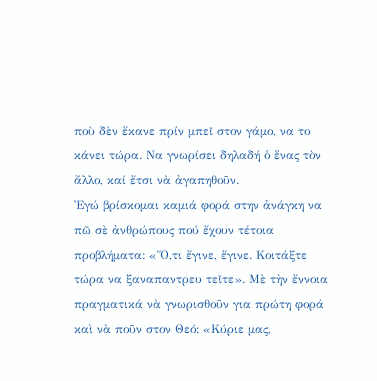ποὺ δὲν ἔκανε πρίν μπεῖ στον γάμο, να το κάνει τώρα. Να γνωρίσει δηλαδή ὁ ἕνας τὸν ἄλλο, καί ἔτσι νὰ ἀγαπηθοῦν.
Ἐγώ βρίσκομαι καμιά φορά στην ἀνάγκη να πῶ σὲ ἀνθρώπους πού ἔχουν τέτοια προβλήματα: «Ὅ,τι ἔγινε, ἔγινε. Κοιτάξτε τώρα να ξαναπαντρευ τεῖτε». Μὲ τὴν ἔννοια πραγματικά νὰ γνωρισθοῦν για πρώτη φορά καὶ νὰ ποῦν στον Θεό: «Κύριε μας,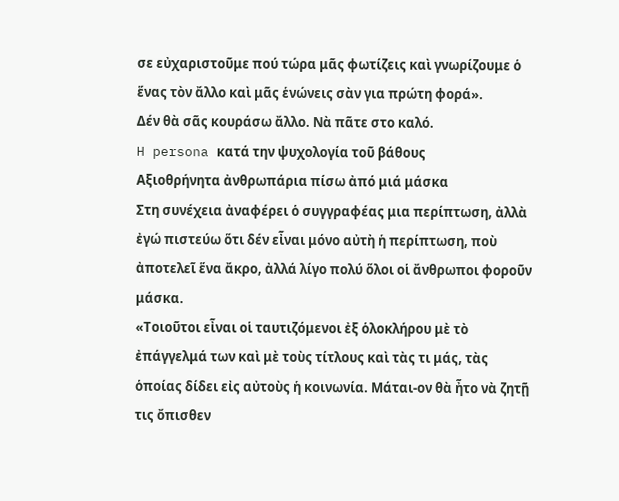σε εὐχαριστοῦμε πού τώρα μᾶς φωτίζεις καὶ γνωρίζουμε ὁ ἕνας τὸν ἄλλο καὶ μᾶς ἑνώνεις σὰν για πρώτη φορά».
Δέν θὰ σᾶς κουράσω ἄλλο. Νὰ πᾶτε στο καλό.
H persona κατά την ψυχολογία τοῦ βάθους
Αξιοθρήνητα ἀνθρωπάρια πίσω ἀπό μιά μάσκα
Στη συνέχεια ἀναφέρει ὁ συγγραφέας μια περίπτωση, ἀλλὰ ἐγώ πιστεύω ὅτι δέν εἶναι μόνο αὐτὴ ἡ περίπτωση, ποὺ ἀποτελεῖ ἕνα ἄκρο, ἀλλά λίγο πολύ ὅλοι οἱ ἄνθρωποι φοροῦν μάσκα.
«Τοιοῦτοι εἶναι οἱ ταυτιζόμενοι ἐξ ὁλοκλήρου μὲ τὸ ἐπάγγελμά των καὶ μὲ τοὺς τίτλους καὶ τὰς τι μάς, τὰς ὁποίας δίδει εἰς αὐτοὺς ἡ κοινωνία. Μάται-ον θὰ ἦτο νὰ ζητῇ τις ὄπισθεν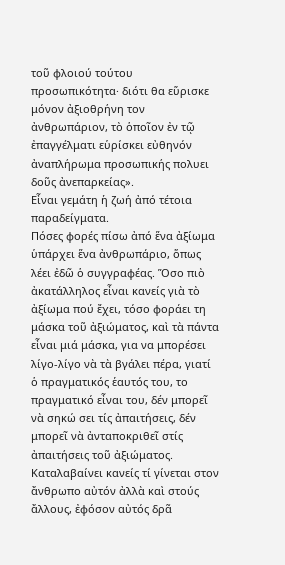τοῦ φλοιού τούτου προσωπικότητα· διότι θα εὕρισκε μόνον ἀξιοθρήνη τον ἀνθρωπάριον, τὸ ὁποῖον ἐν τῷ ἐπαγγέλματι εὑρίσκει εὐθηνόν ἀναπλήρωμα προσωπικής πολυει δοῦς ἀνεπαρκείας».
Εἶναι γεμάτη ἡ ζωή ἀπό τέτοια παραδείγματα.
Πόσες φορές πίσω ἀπό ἕνα ἀξίωμα ὑπάρχει ἕνα ἀνθρωπάριο, ὅπως λέει ἐδῶ ὁ συγγραφέας. Ὅσο πιὸ ἀκατάλληλος εἶναι κανείς γιὰ τὸ ἀξίωμα πού ἔχει, τόσο φοράει τη μάσκα τοῦ ἀξιώματος, καὶ τὰ πάντα εἶναι μιά μάσκα, για να μπορέσει λίγο-λίγο νὰ τὰ βγάλει πέρα, γιατί ὁ πραγματικός ἑαυτός του, το πραγματικό εἶναι του, δέν μπορεῖ νὰ σηκώ σει τίς ἀπαιτήσεις, δέν μπορεῖ νὰ ἀνταποκριθεῖ στίς ἀπαιτήσεις τοῦ ἀξιώματος. Καταλαβαίνει κανείς τί γίνεται στον ἄνθρωπο αὐτόν ἀλλὰ καὶ στούς ἄλλους, ἐφόσον αὐτός δρᾶ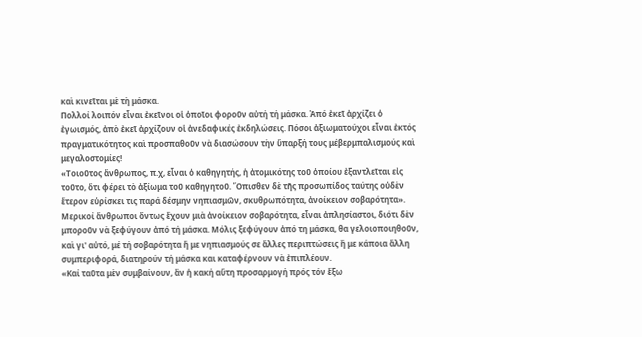καὶ κινεῖται μὲ τὴ μάσκα.
Πολλοί λοιπόν εἶναι ἐκεῖνοι οἱ ὁποῖοι φοροῦν αὐτή τή μάσκα. Ἀπό ἐκεῖ ἀρχίζει ὁ ἐγωισμός, ἀπὸ ἐκεῖ ἀρχίζουν οἱ ἀνεδαφικές ἐκδηλώσεις. Πόσοι ἀξιωματούχοι εἶναι ἐκτός πραγματικότητος καὶ προσπαθοῦν νὰ διασώσουν τὴν ὕπαρξή τους μέβερμπαλισμούς καὶ μεγαλοστομίες!
«Τοιοῦτος ἄνθρωπος, π.χ, εἶναι ὁ καθηγητής, ἡ ἀτομικότης τοῦ ὁποίου ἐξαντλεῖται εἰς τοῦτο, ὅτι φέρει τὸ ἀξίωμα τοῦ καθηγητοῦ. Ὄπισθεν δὲ τῆς προσωπίδος ταύτης οὐδὲν ἕτερον εὑρίσκει τις παρά δέσμην νηπιασμῶν, σκυθρωπότητα, ἀνοίκειον σοβαρότητα».
Μερικοί ἄνθρωποι ὄντως ἔχουν μιὰ ἀνοίκειον σοβαρότητα, εἶναι ἀπλησίαστοι, διότι δὲν μποροῦν νὰ ξεφύγουν ἀπό τή μάσκα. Μόλις ξεφύγουν ἀπό τη μάσκα, θα γελοιοποιηθοῦν, καὶ γι' αὐτό, μέ τή σοβαρότητα ἤ με νηπιασμούς σε ἄλλες περιπτώσεις ἢ με κάποια ἄλλη συμπεριφορά, διατηρούν τή μάσκα και καταφέρνουν νὰ ἐπιπλέουν.
«Καί ταῦτα μὲν συμβαίνουν, ἂν ἡ κακή αὕτη προσαρμογή πρός τόν ἔξω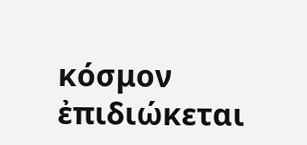κόσμον ἐπιδιώκεται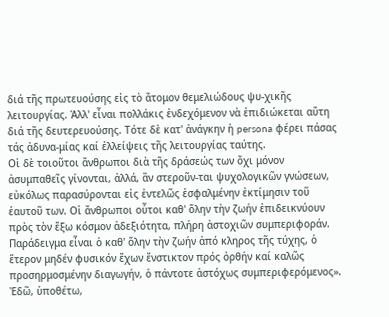διά τῆς πρωτευούσης εἰς τὸ ἄτομον θεμελιώδους ψυ-χικῆς λειτουργίας. Ἀλλ' εἶναι πολλάκις ἐνδεχόμενον νὰ ἐπιδιώκεται αὕτη διά τῆς δευτερευούσης. Τότε δὲ κατ' ἀνάγκην ἡ persona φέρει πάσας τάς ἀδυνα-μίας καί ἐλλείψεις τῆς λειτουργίας ταύτης.
Οἱ δὲ τοιοῦτοι ἄνθρωποι διὰ τῆς δράσεώς των ὄχι μόνον ἀσυμπαθεῖς γίνονται, ἀλλά, ἂν στεροῦν-ται ψυχολογικῶν γνώσεων, εὐκόλως παρασύρονται εἰς ἐντελῶς ἐσφαλμένην ἐκτίμησιν τοῦ ἑαυτοῦ των. Οἱ ἄνθρωποι οὗτοι καθ' ὅλην τὴν ζωήν ἐπιδεικνύουν πρὸς τὸν ἔξω κόσμον ἀδεξιότητα, πλήρη ἀστοχιῶν συμπεριφοράν.
Παράδειγμα εἶναι ὁ καθ' ὅλην τὴν ζωήν ἀπό κληρος τῆς τύχης, ὁ ἕτερον μηδέν φυσικόν ἔχων ἔνστικτον πρός ὀρθήν καί καλῶς προσηρμοσμένην διαγωγήν, ὁ πάντοτε ἀστόχως συμπεριφερόμενος». Ἐδῶ, ὑποθέτω,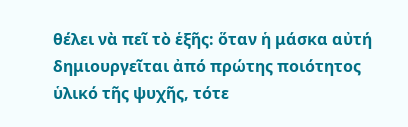θέλει νὰ πεῖ τὸ ἑξῆς: ὅταν ἡ μάσκα αὐτή δημιουργεῖται ἀπό πρώτης ποιότητος ὑλικό τῆς ψυχῆς, τότε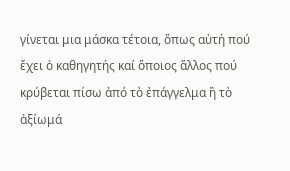γίνεται μια μάσκα τέτοια, ὅπως αὐτή πού ἔχει ὁ καθηγητής καί ὅποιος ἄλλος πού κρύβεται πίσω ἀπό τὸ ἐπάγγελμα ἢ τὸ ἀξίωμά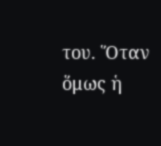του. Ὅταν ὅμως ἡ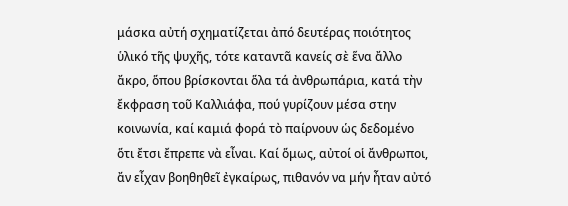μάσκα αὐτή σχηματίζεται ἀπό δευτέρας ποιότητος ὑλικό τῆς ψυχῆς, τότε καταντᾶ κανείς σὲ ἕνα ἄλλο ἄκρο, ὅπου βρίσκονται ὅλα τά ἀνθρωπάρια, κατά τὴν ἔκφραση τοῦ Καλλιάφα, πού γυρίζουν μέσα στην κοινωνία, καί καμιά φορά τὸ παίρνουν ὡς δεδομένο ὅτι ἔτσι ἔπρεπε νὰ εἶναι. Καί ὅμως, αὐτοί οἱ ἄνθρωποι, ἄν εἶχαν βοηθηθεῖ ἐγκαίρως, πιθανόν να μήν ἦταν αὐτό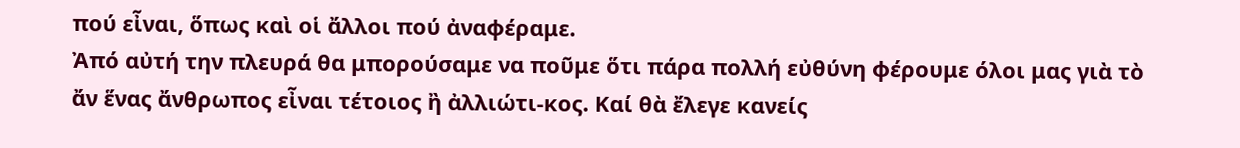πού εἶναι, ὅπως καὶ οἱ ἄλλοι πού ἀναφέραμε.
Ἀπό αὐτή την πλευρά θα μπορούσαμε να ποῦμε ὅτι πάρα πολλή εὐθύνη φέρουμε όλοι μας γιὰ τὸ ἄν ἕνας ἄνθρωπος εἶναι τέτοιος ἢ ἀλλιώτι-κος. Καί θὰ ἔλεγε κανείς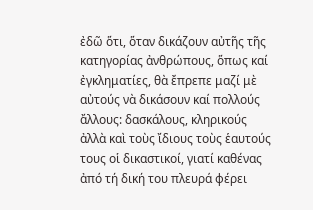ἐδῶ ὅτι, ὅταν δικάζουν αὐτῆς τῆς κατηγορίας ἀνθρώπους, ὅπως καί ἐγκληματίες, θὰ ἔπρεπε μαζί μὲ αὐτούς νὰ δικάσουν καί πολλούς ἄλλους: δασκάλους, κληρικούς ἀλλὰ καὶ τοὺς ἴδιους τοὺς ἑαυτούς τους οἱ δικαστικοί, γιατί καθένας ἀπό τή δική του πλευρά φέρει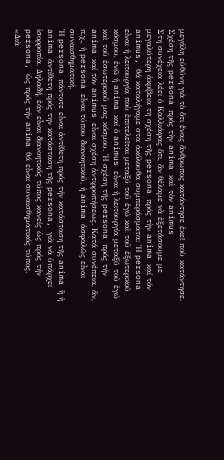μεγάλη εὐθύνη γιὰ τὸ ὅτι ἕνας ἄνθρωπος κατάντησε ἐκεῖ ποὺ κατάντησε.
Σχέση τῆς persona πρός τὴν anima καὶ τὸν animus
Στη συνέχεια λέει ὁ Καλλιάφας ὅτι, ἄν θέλαμε νὰ ἐξετάσουμε με μεγαλύτερη ἀκρίβεια τη σχέση τῆς persona πρός τὴν anima καί τόν animus, θά καταλήγαμε στα ἀκόλουθα συμπεράσματα: Ἡ persona εἶναι ἡ λειτουργία ποὺ ἐπιτελεῖται μεταξύ τοῦ ἐγώ καὶ τοῦ ἐξωτερικοῦ κόσμου, ἐνῶ ἡ anima καί ὁ animus εἶναι ἡ λειτουργία μεταξύ τοῦ ἐγώ καὶ τοῦ ἐσωτερικοῦ μας κόσμου. Ἡ σχέση τῆς persona πρός τήν anima καί τόν animus εἶναι σχέση ἀντιρροπήσεως. Κατά συνέπεια, ἄν, π.χ., ἡ persona εἶναι τύπου διανοητικοῦ, ἡ anima ἀσφαλῶς εἶναι συναισθηματική.
Ἡ persona πάντοτε εἶναι ἀντίθετη πρός τήν κατάσταση τῆς anima ἢ ἡ anima ἀντίθετη πρός την κατάσταση τῆς persona, γιὰ νὰ ὑπάρχει ἰσορροπία. Δηλαδή, ἐάν εἶναι διανοητικός τύπος κανείς ὡς πρός τήν persona, ὡς πρός τήν anima θά εἶναι συναισθηματικός τύπος.
«Διὰ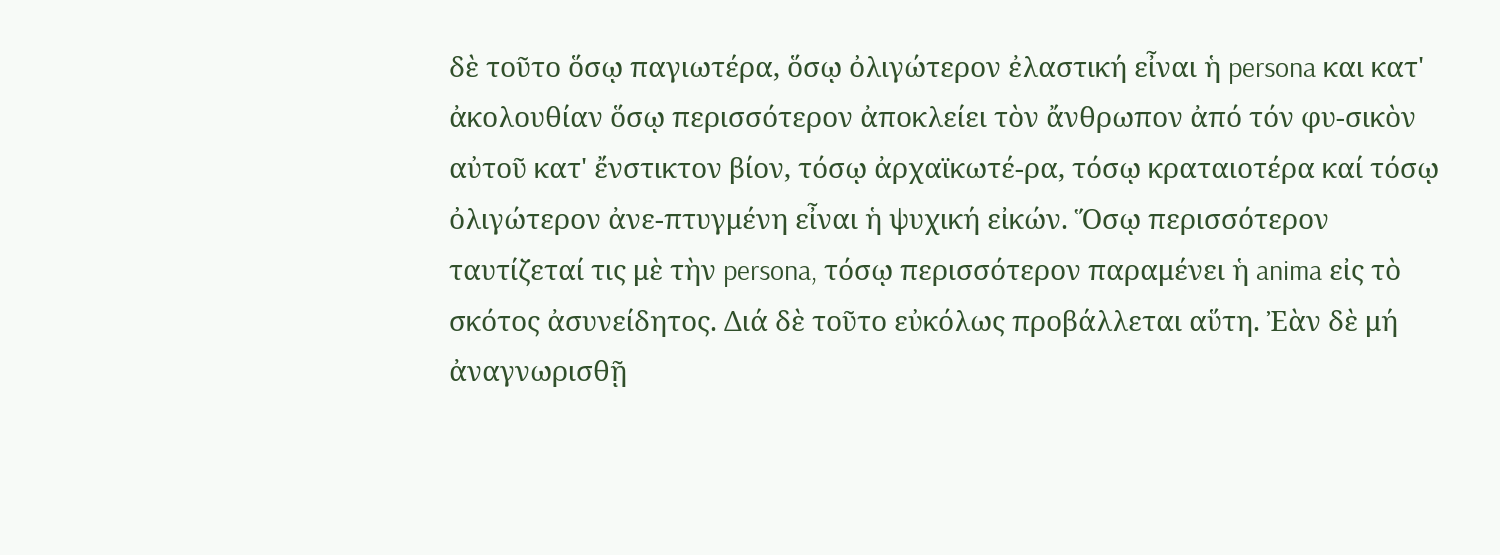δὲ τοῦτο ὅσῳ παγιωτέρα, ὅσῳ ὀλιγώτερον ἐλαστική εἶναι ἡ persona και κατ' ἀκολουθίαν ὅσῳ περισσότερον ἀποκλείει τὸν ἄνθρωπον ἀπό τόν φυ-σικὸν αὐτοῦ κατ' ἔνστικτον βίον, τόσῳ ἀρχαϊκωτέ-ρα, τόσῳ κραταιοτέρα καί τόσῳ ὀλιγώτερον ἀνε-πτυγμένη εἶναι ἡ ψυχική εἰκών. Ὅσῳ περισσότερον ταυτίζεταί τις μὲ τὴν persona, τόσῳ περισσότερον παραμένει ἡ anima εἰς τὸ σκότος ἀσυνείδητος. Διά δὲ τοῦτο εὐκόλως προβάλλεται αὕτη. Ἐὰν δὲ μή ἀναγνωρισθῇ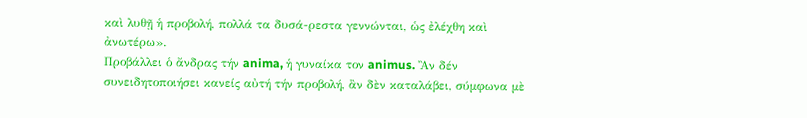καὶ λυθῇ ἡ προβολή, πολλά τα δυσά-ρεστα γεννώνται, ὡς ἐλέχθη καὶ ἀνωτέρω».
Προβάλλει ὁ ἄνδρας τήν anima, ἡ γυναίκα τον animus. Ἂν δέν συνειδητοποιήσει κανείς αὐτή τήν προβολή, ἂν δὲν καταλάβει, σύμφωνα μὲ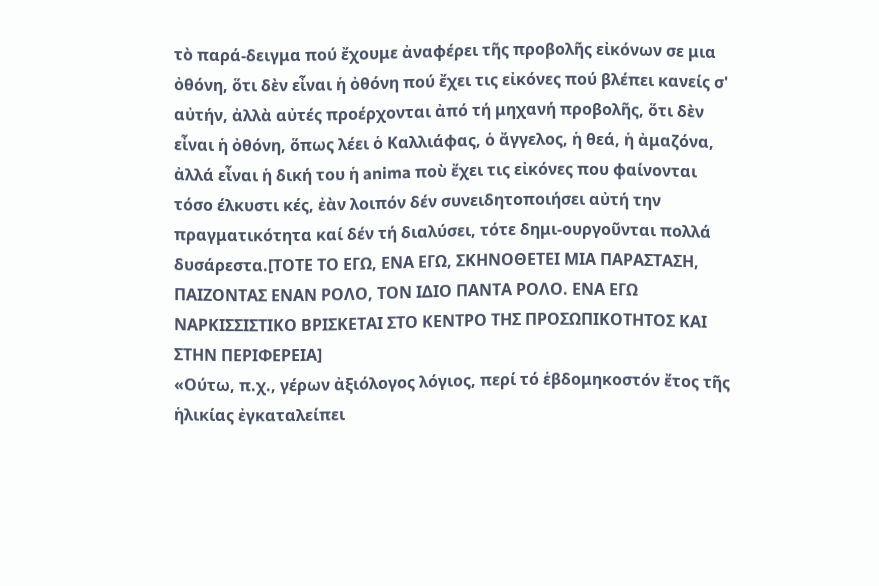τὸ παρά-δειγμα πού ἔχουμε ἀναφέρει τῆς προβολῆς εἰκόνων σε μια ὀθόνη, ὅτι δὲν εἶναι ἡ ὀθόνη πού ἔχει τις εἰκόνες πού βλέπει κανείς σ' αὐτήν, ἀλλὰ αὐτές προέρχονται ἀπό τή μηχανή προβολῆς, ὅτι δὲν εἶναι ἡ ὀθόνη, ὅπως λέει ὁ Καλλιάφας, ὁ ἄγγελος, ἡ θεά, ἡ ἀμαζόνα, ἀλλά εἶναι ἡ δική του ἡ anima ποὺ ἔχει τις εἰκόνες που φαίνονται τόσο έλκυστι κές, ἐὰν λοιπόν δέν συνειδητοποιήσει αὐτή την πραγματικότητα καί δέν τή διαλύσει, τότε δημι-ουργοῦνται πολλά δυσάρεστα.[ΤΟΤΕ ΤΟ ΕΓΩ, ΕΝΑ ΕΓΩ, ΣΚΗΝΟΘΕΤΕΙ ΜΙΑ ΠΑΡΑΣΤΑΣΗ, ΠΑΙΖΟΝΤΑΣ ΕΝΑΝ ΡΟΛΟ, ΤΟΝ ΙΔΙΟ ΠΑΝΤΑ ΡΟΛΟ. ΕΝΑ ΕΓΩ ΝΑΡΚΙΣΣΙΣΤΙΚΟ ΒΡΙΣΚΕΤΑΙ ΣΤΟ ΚΕΝΤΡΟ ΤΗΣ ΠΡΟΣΩΠΙΚΟΤΗΤΟΣ ΚΑΙ ΣΤΗΝ ΠΕΡΙΦΕΡΕΙΑ]
«Ούτω, π.χ., γέρων ἀξιόλογος λόγιος, περί τό ἑβδομηκοστόν ἔτος τῆς ἡλικίας ἐγκαταλείπει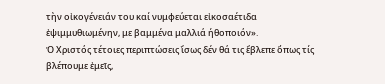τὴν οἰκογένειάν του καί νυμφεύεται εἰκοσαέτιδα ἐψιμμυθιωμένην, με βαμμένα μαλλιά ήθοποιόν».
Ὁ Χριστός τέτοιες περιπτώσεις ἴσως δέν θά τις ἔβλεπε ὅπως τίς βλέπουμε ἐμεῖς,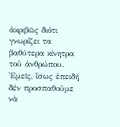ἀκριβῶς διότι γνωρίζει τα βαθύτερα κίνητρα τοῦ ἀνθρώπου. Ἐμεῖς, ἴσως ἐπειδή δέν προσπαθοῦμε νὰ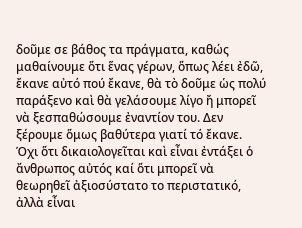δοῦμε σε βάθος τα πράγματα, καθώς μαθαίνουμε ὅτι ἕνας γέρων, ὅπως λέει ἐδῶ, ἔκανε αὐτό πού ἔκανε, θὰ τὸ δοῦμε ὡς πολύ παράξενο καὶ θὰ γελάσουμε λίγο ἤ μπορεῖ νὰ ξεσπαθώσουμε ἐναντίον του. Δεν ξέρουμε ὅμως βαθύτερα γιατί τό ἔκανε. Όχι ὅτι δικαιολογεῖται καὶ εἶναι ἐντάξει ὁ ἄνθρωπος αὐτός καί ὅτι μπορεῖ νὰ θεωρηθεῖ ἀξιοσύστατο το περιστατικό, ἀλλὰ εἶναι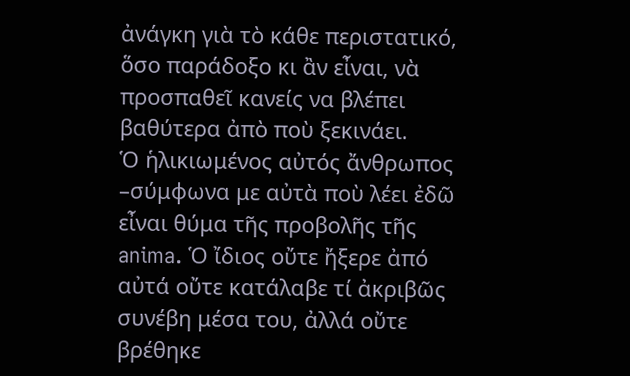ἀνάγκη γιὰ τὸ κάθε περιστατικό, ὅσο παράδοξο κι ἂν εἶναι, νὰ προσπαθεῖ κανείς να βλέπει βαθύτερα ἀπὸ ποὺ ξεκινάει.
Ὁ ἡλικιωμένος αὐτός ἄνθρωπος –σύμφωνα με αὐτὰ ποὺ λέει ἐδῶ εἶναι θύμα τῆς προβολῆς τῆς anima. Ὁ ἴδιος οὔτε ἤξερε ἀπό αὐτά οὔτε κατάλαβε τί ἀκριβῶς συνέβη μέσα του, ἀλλά οὔτε βρέθηκε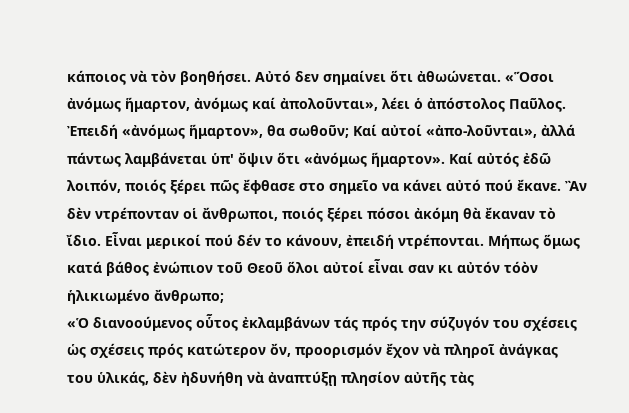κάποιος νὰ τὸν βοηθήσει. Αὐτό δεν σημαίνει ὅτι ἀθωώνεται. «Ὅσοι ἀνόμως ἥμαρτον, ἀνόμως καί ἀπολοῦνται», λέει ὁ ἀπόστολος Παῦλος. Ἐπειδή «ἀνόμως ἥμαρτον», θα σωθοῦν; Καί αὐτοί «ἀπο-λοῦνται», ἀλλά πάντως λαμβάνεται ὑπ' ὄψιν ὅτι «ἀνόμως ἥμαρτον». Καί αὐτός ἐδῶ λοιπόν, ποιός ξέρει πῶς ἔφθασε στο σημεῖο να κάνει αὐτό πού ἔκανε. Ἂν δὲν ντρέπονταν οἱ ἄνθρωποι, ποιός ξέρει πόσοι ἀκόμη θὰ ἔκαναν τὸ ἴδιο. Εἶναι μερικοί πού δέν το κάνουν, ἐπειδή ντρέπονται. Μήπως ὅμως κατά βάθος ἐνώπιον τοῦ Θεοῦ ὅλοι αὐτοί εἶναι σαν κι αὐτόν τόὸν ἡλικιωμένο ἄνθρωπο;
«Ὁ διανοούμενος οὗτος ἐκλαμβάνων τάς πρός την σύζυγόν του σχέσεις ὡς σχέσεις πρός κατώτερον ὄν, προορισμόν ἔχον νὰ πληροῖ ἀνάγκας του ὑλικάς, δὲν ἠδυνήθη νὰ ἀναπτύξῃ πλησίον αὐτῆς τὰς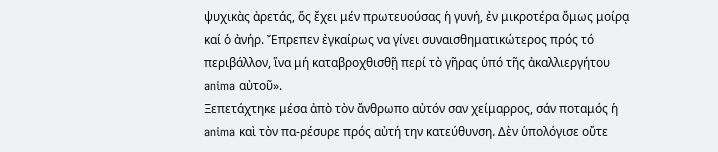ψυχικὰς ἀρετάς, ὅς ἔχει μέν πρωτευούσας ἡ γυνή, ἐν μικροτέρα ὅμως μοίρᾳ καί ὁ ἀνήρ. Ἔπρεπεν ἐγκαίρως να γίνει συναισθηματικώτερος πρός τό περιβάλλον, ἵνα μή καταβροχθισθῇ περί τὸ γῆρας ὑπό τῆς ἀκαλλιεργήτου anima αὐτοῦ».
Ξεπετάχτηκε μέσα ἀπὸ τὸν ἄνθρωπο αὐτόν σαν χείμαρρος, σάν ποταμός ἡ anima καὶ τὸν πα-ρέσυρε πρός αὐτή την κατεύθυνση. Δὲν ὑπολόγισε οὔτε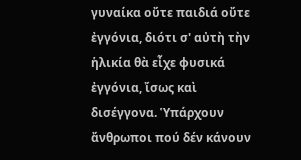γυναίκα οὔτε παιδιά οὔτε ἐγγόνια, διότι σ' αὐτὴ τὴν ἡλικία θὰ εἶχε φυσικά ἐγγόνια, ἴσως καὶ δισέγγονα. Ὑπάρχουν ἄνθρωποι πού δέν κάνουν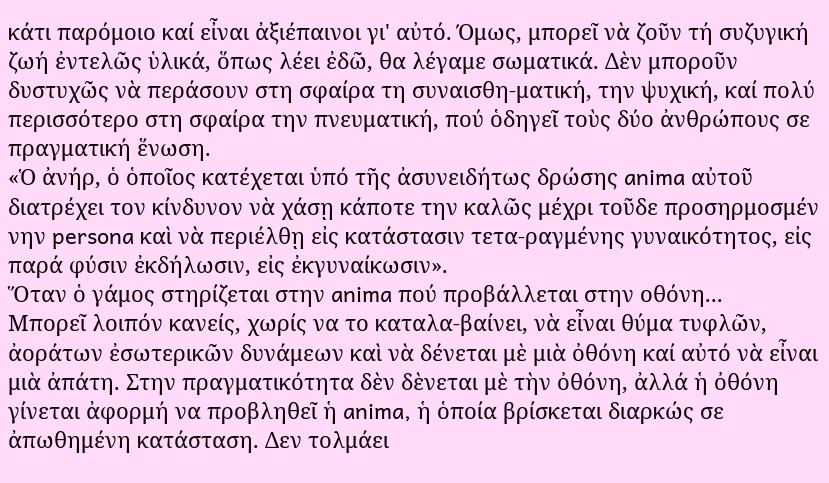κάτι παρόμοιο καί εἶναι ἀξιέπαινοι γι' αὐτό. Όμως, μπορεῖ νὰ ζοῦν τή συζυγική ζωή ἐντελῶς ὑλικά, ὅπως λέει ἐδῶ, θα λέγαμε σωματικά. Δὲν μποροῦν δυστυχῶς νὰ περάσουν στη σφαίρα τη συναισθη-ματική, την ψυχική, καί πολύ περισσότερο στη σφαίρα την πνευματική, πού ὁδηγεῖ τοὺς δύο ἀνθρώπους σε πραγματική ἕνωση.
«Ὁ ἀνήρ, ὁ ὁποῖος κατέχεται ὑπό τῆς ἀσυνειδήτως δρώσης anima αὐτοῦ διατρέχει τον κίνδυνον νὰ χάσῃ κάποτε την καλῶς μέχρι τοῦδε προσηρμοσμέν νην persona καὶ νὰ περιέλθῃ εἰς κατάστασιν τετα-ραγμένης γυναικότητος, εἰς παρά φύσιν ἐκδήλωσιν, εἰς ἐκγυναίκωσιν».
Ὅταν ὁ γάμος στηρίζεται στην anima πού προβάλλεται στην οθόνη...
Μπορεῖ λοιπόν κανείς, χωρίς να το καταλα-βαίνει, νὰ εἶναι θύμα τυφλῶν, ἀοράτων ἐσωτερικῶν δυνάμεων καὶ νὰ δένεται μὲ μιὰ ὀθόνη καί αὐτό νὰ εἶναι μιὰ ἀπάτη. Στην πραγματικότητα δὲν δὲνεται μὲ τὴν ὀθόνη, ἀλλά ἡ ὀθόνη γίνεται ἀφορμή να προβληθεῖ ἡ anima, ἡ ὁποία βρίσκεται διαρκώς σε ἀπωθημένη κατάσταση. Δεν τολμάει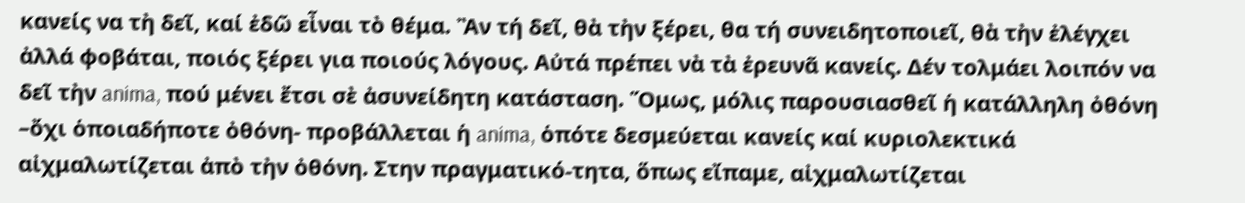κανείς να τὴ δεῖ, καί ἐδῶ εἶναι τὸ θέμα. Ἂν τή δεῖ, θὰ τὴν ξέρει, θα τή συνειδητοποιεῖ, θὰ τὴν ἐλέγχει ἀλλά φοβάται, ποιός ξέρει για ποιούς λόγους. Αὐτά πρέπει νὰ τὰ ἐρευνᾶ κανείς. Δέν τολμάει λοιπόν να δεῖ τὴν anima, πού μένει ἔτσι σὲ ἀσυνείδητη κατάσταση. Ὅμως, μόλις παρουσιασθεῖ ἡ κατάλληλη ὀθόνη –ὄχι ὁποιαδήποτε ὀθόνη- προβάλλεται ἡ anima, ὁπότε δεσμεύεται κανείς καί κυριολεκτικά αἰχμαλωτίζεται ἀπὸ τὴν ὀθόνη. Στην πραγματικό-τητα, ὅπως εἴπαμε, αἰχμαλωτίζεται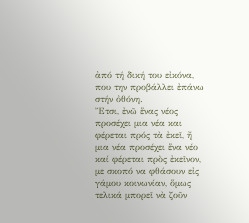ἀπό τή δική του εἰκόνα, που την προβάλλει ἐπάνω στήν ὀθόνη.
Ἔτσι, ἐνῶ ἕνας νέος προσέχει μια νέα και φέρεται πρός τὰ ἐκεῖ, ἤ μια νέα προσέχει ἕνα νέο καί φέρεται πρὸς ἐκεῖνον, με σκοπό να φθάσουν εἰς γάμου κοινωνίαν, ὅμως τελικά μπορεῖ νὰ ζοῦν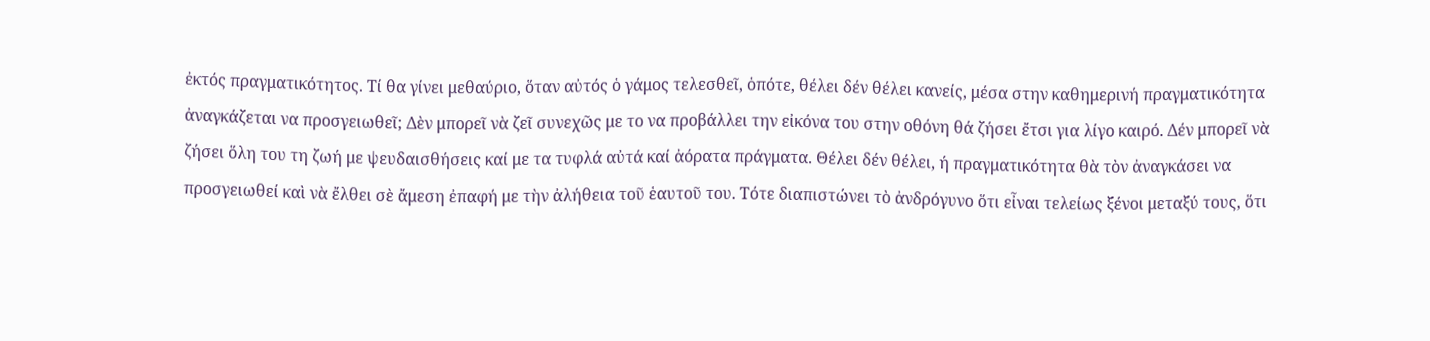ἐκτός πραγματικότητος. Τί θα γίνει μεθαύριο, ὅταν αὐτός ὁ γάμος τελεσθεῖ, ὁπότε, θέλει δέν θέλει κανείς, μέσα στην καθημερινή πραγματικότητα ἀναγκάζεται να προσγειωθεῖ; Δὲν μπορεῖ νὰ ζεῖ συνεχῶς με το να προβάλλει την εἰκόνα του στην οθόνη θά ζήσει ἔτσι για λίγο καιρό. Δέν μπορεῖ νὰ ζήσει ὅλη του τη ζωή με ψευδαισθήσεις καί με τα τυφλά αὐτά καί ἀόρατα πράγματα. Θέλει δέν θέλει, ή πραγματικότητα θὰ τὸν ἀναγκάσει να προσγειωθεί καὶ νὰ ἔλθει σὲ ἄμεση ἐπαφή με τὴν ἀλήθεια τοῦ ἑαυτοῦ του. Τότε διαπιστώνει τὸ ἀνδρόγυνο ὅτι εἶναι τελείως ξένοι μεταξύ τους, ὅτι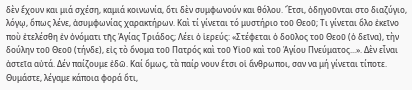δὲν ἔχουν και μιά σχέση, καμιά κοινωνία, ὅτι δὲν συμφωνούν και θόλου. Ἔτσι, ὁδηγοῦνται στο διαζύγιο, λόγῳ, ὅπως λένε, ἀσυμφωνίας χαρακτήρων. Καὶ τί γίνεται τό μυστήριο τοῦ Θεοῦ; Τι γίνεται ὅλο ἐκεῖνο ποὺ ἐτελέσθη ἐν ὀνόματι τῆς Ἁγίας Τριάδος; Λέει ὁ ἱερεύς: «Στέφεται ὁ δοῦλος τοῦ Θεοῦ (ὁ δεῖνα), τὴν δούλην τοῦ Θεοῦ (τήνδε), εἰς τὸ ὄνομα τοῦ Πατρός καὶ τοῦ Υἱοῦ καὶ τοῦ Ἁγίου Πνεύματος...». Δὲν εἶναι ἀστεῖα αὐτά. Δέν παίζουμε ἐδῶ. Καί ὅμως, τὰ παίρ νουν ἔτσι οἱ ἄνθρωποι, σαν να μή γίνεται τίποτε.
Θυμάστε, λέγαμε κάποια φορά ὅτι,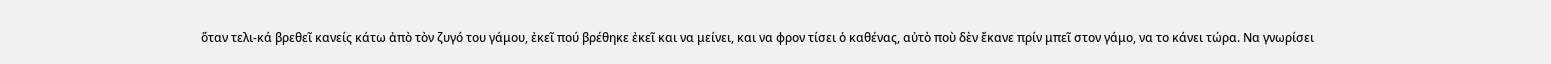ὅταν τελι-κά βρεθεῖ κανείς κάτω ἀπὸ τὸν ζυγό του γάμου, ἐκεῖ πού βρέθηκε ἐκεῖ και να μείνει, και να φρον τίσει ὁ καθένας, αὐτὸ ποὺ δὲν ἔκανε πρίν μπεῖ στον γάμο, να το κάνει τώρα. Να γνωρίσει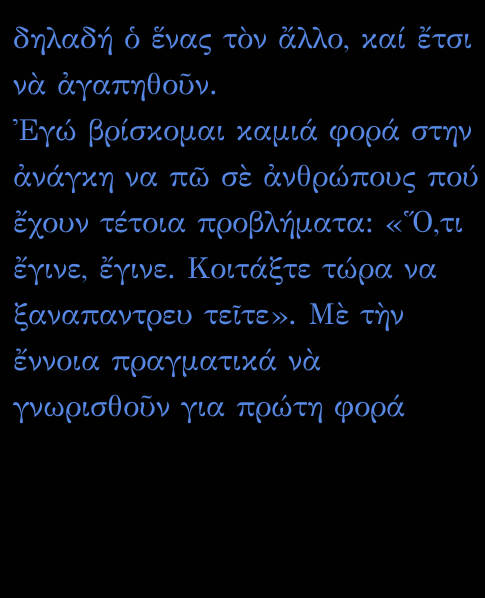δηλαδή ὁ ἕνας τὸν ἄλλο, καί ἔτσι νὰ ἀγαπηθοῦν.
Ἐγώ βρίσκομαι καμιά φορά στην ἀνάγκη να πῶ σὲ ἀνθρώπους πού ἔχουν τέτοια προβλήματα: «Ὅ,τι ἔγινε, ἔγινε. Κοιτάξτε τώρα να ξαναπαντρευ τεῖτε». Μὲ τὴν ἔννοια πραγματικά νὰ γνωρισθοῦν για πρώτη φορά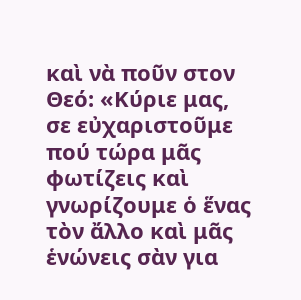καὶ νὰ ποῦν στον Θεό: «Κύριε μας, σε εὐχαριστοῦμε πού τώρα μᾶς φωτίζεις καὶ γνωρίζουμε ὁ ἕνας τὸν ἄλλο καὶ μᾶς ἑνώνεις σὰν για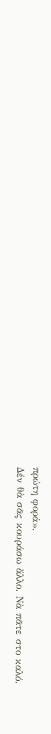πρώτη φορά».
Δέν θὰ σᾶς κουράσω ἄλλο. Νὰ πᾶτε στο καλό.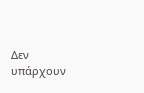Δεν υπάρχουν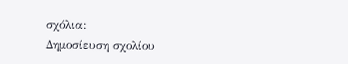σχόλια:
Δημοσίευση σχολίου